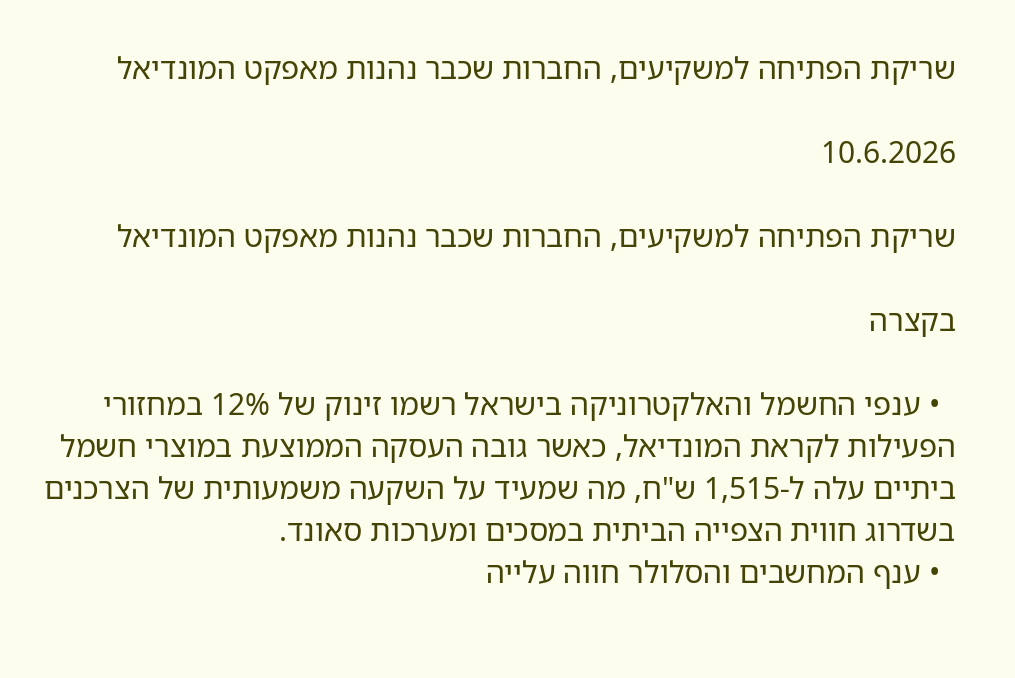שריקת הפתיחה למשקיעים, החברות שכבר נהנות מאפקט המונדיאל

10.6.2026

שריקת הפתיחה למשקיעים, החברות שכבר נהנות מאפקט המונדיאל

בקצרה

  • ענפי החשמל והאלקטרוניקה בישראל רשמו זינוק של 12% במחזורי הפעילות לקראת המונדיאל, כאשר גובה העסקה הממוצעת במוצרי חשמל ביתיים עלה ל-1,515 ש"ח, מה שמעיד על השקעה משמעותית של הצרכנים בשדרוג חווית הצפייה הביתית במסכים ומערכות סאונד.
  • ענף המחשבים והסלולר חווה עלייה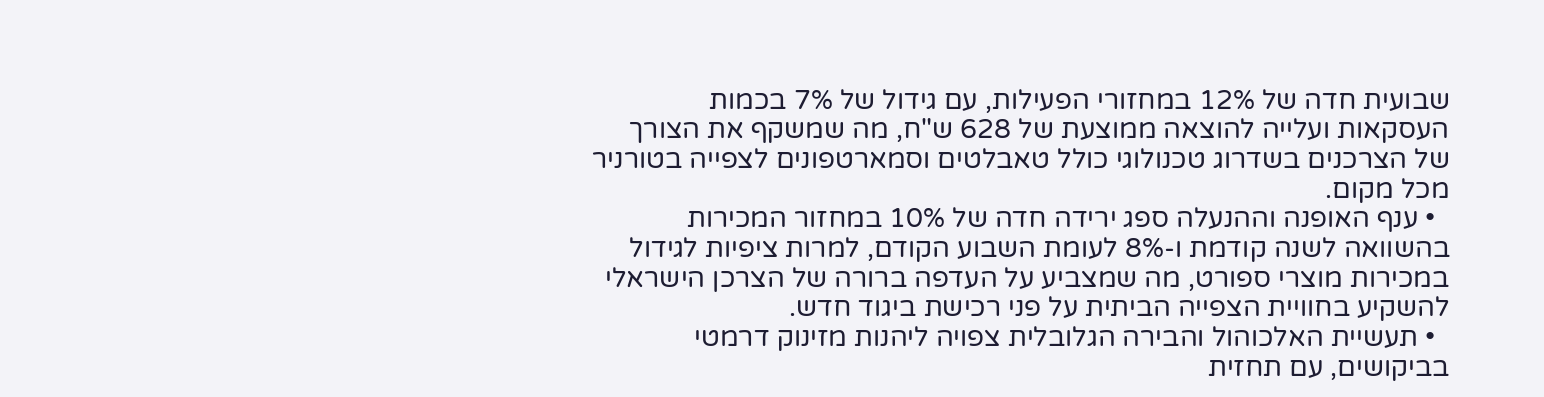שבועית חדה של 12% במחזורי הפעילות, עם גידול של 7% בכמות העסקאות ועלייה להוצאה ממוצעת של 628 ש"ח, מה שמשקף את הצורך של הצרכנים בשדרוג טכנולוגי כולל טאבלטים וסמארטפונים לצפייה בטורניר מכל מקום.
  • ענף האופנה וההנעלה ספג ירידה חדה של 10% במחזור המכירות בהשוואה לשנה קודמת ו-8% לעומת השבוע הקודם, למרות ציפיות לגידול במכירות מוצרי ספורט, מה שמצביע על העדפה ברורה של הצרכן הישראלי להשקיע בחוויית הצפייה הביתית על פני רכישת ביגוד חדש.
  • תעשיית האלכוהול והבירה הגלובלית צפויה ליהנות מזינוק דרמטי בביקושים, עם תחזית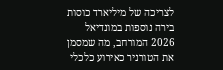לצריכה של מיליארד כוסות בירה נוספות במונדיאל 2026 המורחב, מה שמסמן את הטורניר כאירוע כלכלי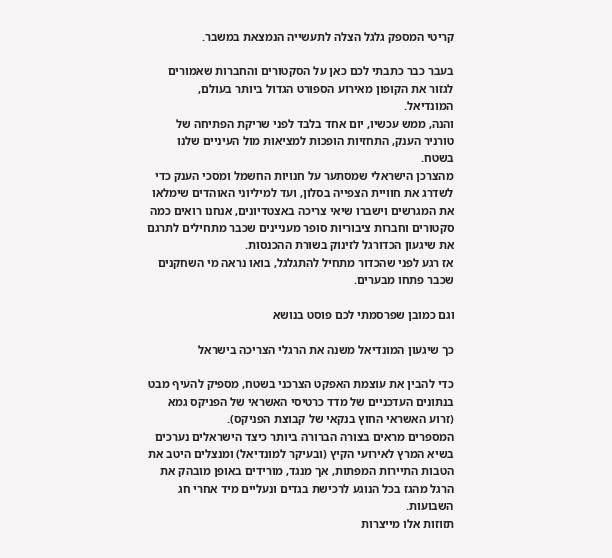קריטי המספק גלגל הצלה לתעשייה הנמצאת במשבר.

בעבר כבר כתבתי לכם כאן על הסקטורים והחברות שאמורים לגזור את הקופון מאירוע הספורט הגדול ביותר בעולם, המונדיאל.
והנה, ממש עכשיו, יום אחד בלבד לפני שריקת הפתיחה של טורניר הענק, התחזיות הופכות למציאות מול העיניים שלנו בשטח.
מהצרכן הישראלי שמסתער על חנויות החשמל ומסכי הענק כדי לשדרג את חוויית הצפייה בסלון, ועד למיליוני האוהדים שימלאו את המגרשים וישברו שיאי צריכה באצטדיונים, אנחנו רואים כמה סקטורים וחברות ציבוריות סופר מעניינים שכבר מתחילים לתרגם את שיגעון הכדורגל לזינוק בשורת ההכנסות.
אז רגע לפני שהכדור מתחיל להתגלגל, בואו נראה מי השחקנים שכבר פתחו מבערים.

וגם כמובן שפרסמתי לכם פוסט בנושא

כך שיגעון המונדיאל משנה את הרגלי הצריכה בישראל

כדי להבין את עוצמת האפקט הצרכני בשטח, מספיק להעיף מבט בנתונים העדכניים של מדד כרטיסי האשראי של הפניקס גמא (זרוע האשראי החוץ בנקאי של קבוצת הפניקס).
המספרים מראים בצורה הברורה ביותר כיצד הישראלים נערכים בשיא המרץ לאירועי הקיץ (ובעיקר למונדיאל) ומנצלים היטב את הטבות התיירות המפתות, אך מנגד, מורידים באופן מובהק את הרגל מהגז בכל הנוגע לרכישת בגדים ונעליים מיד אחרי חג השבועות.
תזוזות אלו מייצרות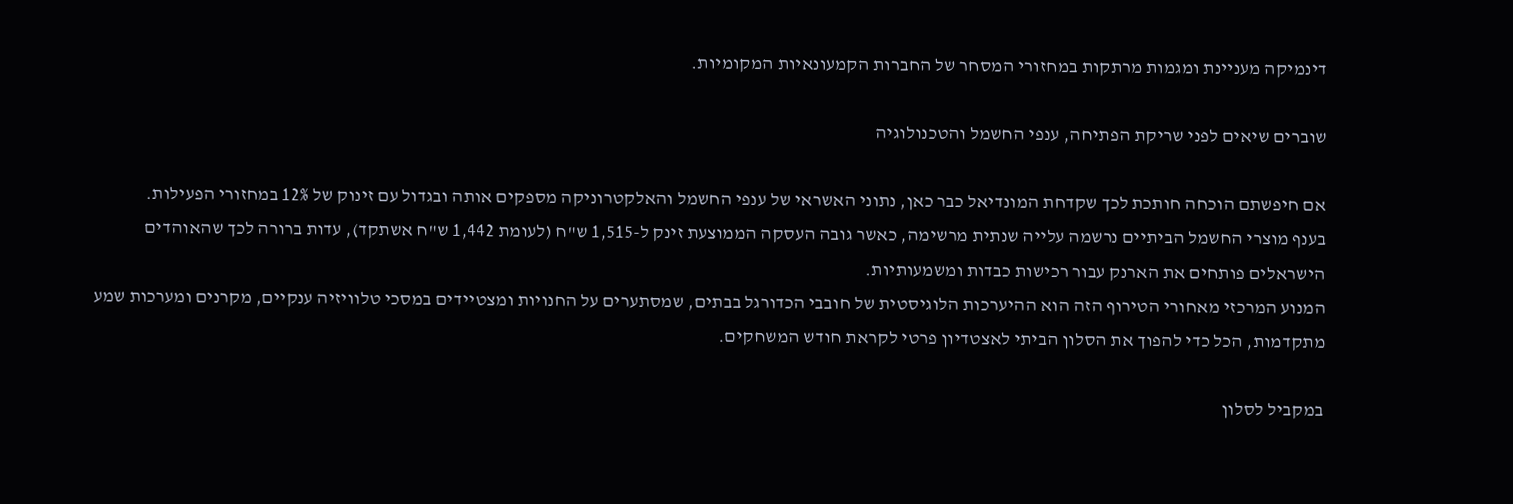דינמיקה מעניינת ומגמות מרתקות במחזורי המסחר של החברות הקמעונאיות המקומיות.

שוברים שיאים לפני שריקת הפתיחה, ענפי החשמל והטכנולוגיה

אם חיפשתם הוכחה חותכת לכך שקדחת המונדיאל כבר כאן, נתוני האשראי של ענפי החשמל והאלקטרוניקה מספקים אותה ובגדול עם זינוק של 12% במחזורי הפעילות.
בענף מוצרי החשמל הביתיים נרשמה עלייה שנתית מרשימה, כאשר גובה העסקה הממוצעת זינק ל-1,515 ש"ח (לעומת 1,442 ש"ח אשתקד), עדות ברורה לכך שהאוהדים הישראלים פותחים את הארנק עבור רכישות כבדות ומשמעותיות.
המנוע המרכזי מאחורי הטירוף הזה הוא ההיערכות הלוגיסטית של חובבי הכדורגל בבתים, שמסתערים על החנויות ומצטיידים במסכי טלוויזיה ענקיים, מקרנים ומערכות שמע מתקדמות, הכל כדי להפוך את הסלון הביתי לאצטדיון פרטי לקראת חודש המשחקים.

במקביל לסלון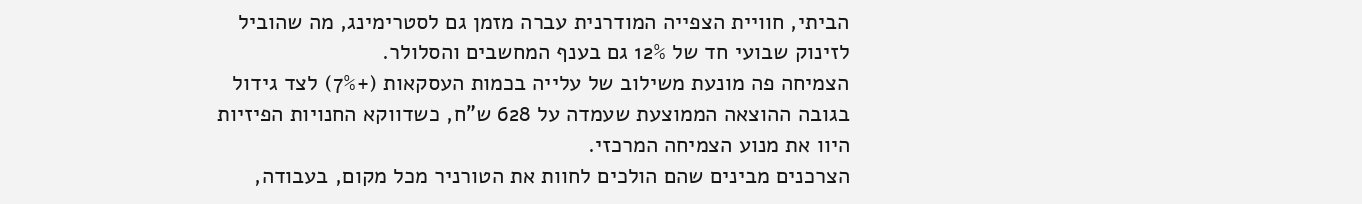הביתי, חוויית הצפייה המודרנית עברה מזמן גם לסטרימינג, מה שהוביל לזינוק שבועי חד של 12% גם בענף המחשבים והסלולר.
הצמיחה פה מונעת משילוב של עלייה בכמות העסקאות (+7%) לצד גידול בגובה ההוצאה הממוצעת שעמדה על 628 ש"ח, כשדווקא החנויות הפיזיות היוו את מנוע הצמיחה המרכזי.
הצרכנים מבינים שהם הולכים לחוות את הטורניר מכל מקום, בעבודה,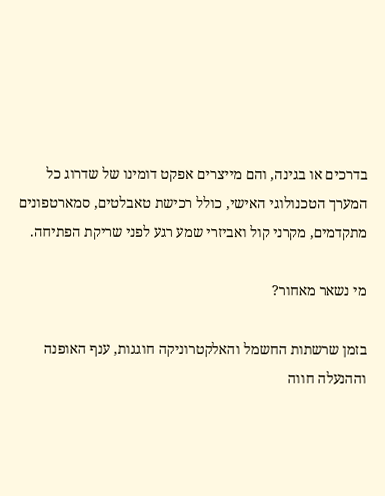בדרכים או בגינה, והם מייצרים אפקט דומינו של שדרוג כל המערך הטכנולוגי האישי, כולל רכישת טאבלטים, סמארטפונים מתקדמים, מקרני קול ואביזרי שמע רגע לפני שריקת הפתיחה.

מי נשאר מאחור?

בזמן שרשתות החשמל והאלקטרוניקה חוגגות, ענף האופנה וההנעלה חווה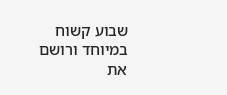שבוע קשוח במיוחד ורושם את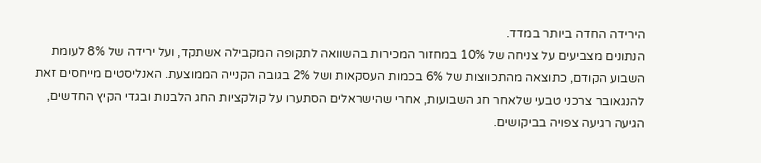הירידה החדה ביותר במדד.
הנתונים מצביעים על צניחה של 10% במחזור המכירות בהשוואה לתקופה המקבילה אשתקד, ועל ירידה של 8% לעומת השבוע הקודם, כתוצאה מהתכווצות של 6% בכמות העסקאות ושל 2% בגובה הקנייה הממוצעת. האנליסטים מייחסים זאת להנגאובר צרכני טבעי שלאחר חג השבועות, אחרי שהישראלים הסתערו על קולקציות החג הלבנות ובגדי הקיץ החדשים, הגיעה רגיעה צפויה בביקושים.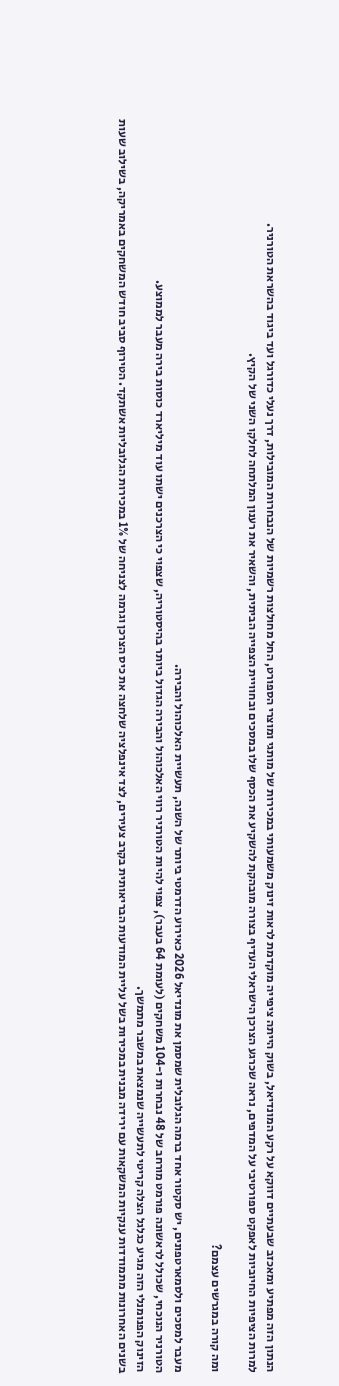הנתון הזה מפתיע ומאכזב שבעתיים דווקא על רקע המונדיאל, בשוק הייתה ציפייה מוקדמת לראות זינוק משמעותי במכירות של מותגי ומוצרי הספורט, החל מחולצות רשמיות של הנבחרות המובילות, דרך נעלי כדורגל ועד ביגוד בהשראת הטורניר.
למרות הציפיות החיוביות לאפקט ספורטיבי על המדפים, נראה שכרגע הצרכן הישראלי העדיף בצורה מובהקת להשקיע את הכסף שלו במסכים ובחוויית הצפייה הביתית, והשאיר את רענון המלתחה לחלקו השני של הקיץ.

ומה קורה במגרשים עצמם?

מעבר למסכים ולסמארטפונים, יש סקטור אחד ברמה הגלובלית שמסמן את מונדיאל 2026 כאירוע הדרמטי ביותר של השנה, תעשיית האלכוהול והבירה.
הטורניר הנוכחי, שכולל לראשונה פורמט מורחב של 48 נבחרות ו-104 משחקים (לעומת 64 בעבר), צפוי להיות הטורניר רווי האלכוהול והבירה הגדול ביותר בהיסטוריה, שצפוי כי הצרכנים ישתו עוד מיליארד כוסות בירה מעבר לממוצע.
הזינוק הפנומנלי הזה מגיע כגלגל הצלה קריטי לתעשייה שנמצאת במשבר מתמשך.
בשנים האחרונות מתמודדות ענקיות המשקאות עם ירידה מבנית במכירות בשל עליית המודעות הבריאותית בקרב צעירים, לצד אינפלציה שלחצה את כיס הצרכן וגרמה לצניחה של 1% במכירות הגלובליות אשתקד. הטירוף סביב חודש המשחקים באמריקה, בשילוב שעות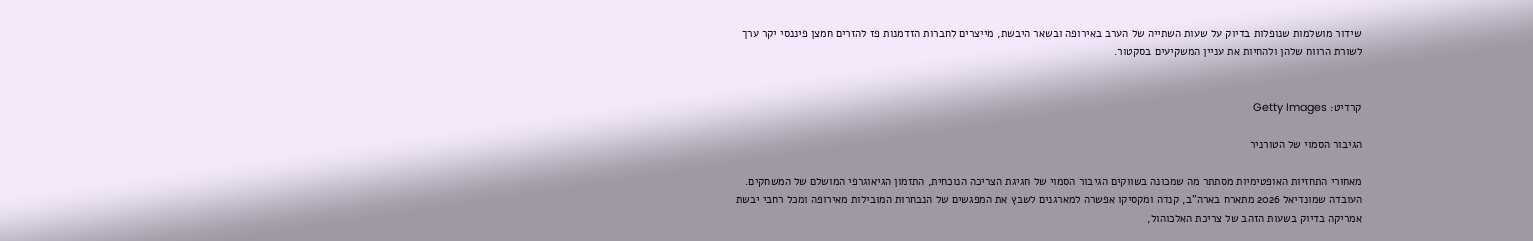שידור מושלמות שנופלות בדיוק על שעות השתייה של הערב באירופה ובשאר היבשת, מייצרים לחברות הזדמנות פז להזרים חמצן פיננסי יקר ערך לשורת הרווח שלהן ולהחיות את עניין המשקיעים בסקטור.


קרדיט: Getty Images

הגיבור הסמוי של הטורניר

מאחורי התחזיות האופטימיות מסתתר מה שמכונה בשווקים הגיבור הסמוי של חגיגת הצריכה הנוכחית, התזמון הגיאוגרפי המושלם של המשחקים.
העובדה שמונדיאל 2026 מתארח בארה"ב, קנדה ומקסיקו אפשרה למארגנים לשבץ את המפגשים של הנבחרות המובילות מאירופה ומכל רחבי יבשת אמריקה בדיוק בשעות הזהב של צריכת האלכוהול,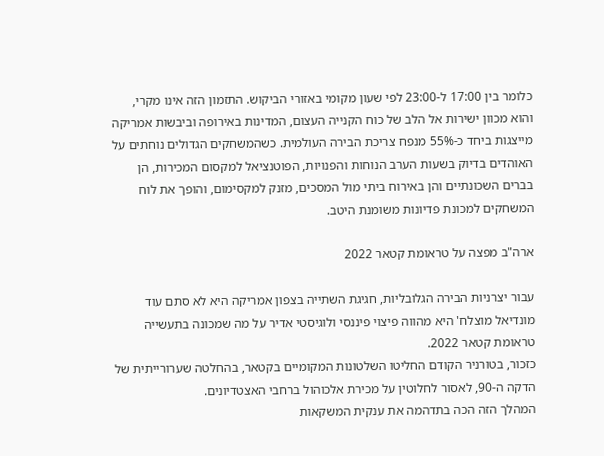כלומר בין 17:00 ל-23:00 לפי שעון מקומי באזורי הביקוש. התזמון הזה אינו מקרי, והוא מכוון ישירות אל הלב של כוח הקנייה העצום, המדינות באירופה וביבשות אמריקה מייצגות ביחד כ-55% מנפח צריכת הבירה העולמית. כשהמשחקים הגדולים נוחתים על האוהדים בדיוק בשעות הערב הנוחות והפנויות, הפוטנציאל למקסום המכירות, הן בברים השכונתיים והן באירוח ביתי מול המסכים, מזנק למקסימום, והופך את לוח המשחקים למכונת פדיונות משומנת היטב.

ארה"ב מפצה על טראומת קטאר 2022

עבור יצרניות הבירה הגלובליות, חגיגת השתייה בצפון אמריקה היא לא סתם עוד מונדיאל מוצלח' היא מהווה פיצוי פיננסי ולוגיסטי אדיר על מה שמכונה בתעשייה טראומת קטאר 2022.
כזכור, בטורניר הקודם החליטו השלטונות המקומיים בקטאר, בהחלטה שערורייתית של הדקה ה-90, לאסור לחלוטין על מכירת אלכוהול ברחבי האצטדיונים.
המהלך הזה הכה בתדהמה את ענקית המשקאות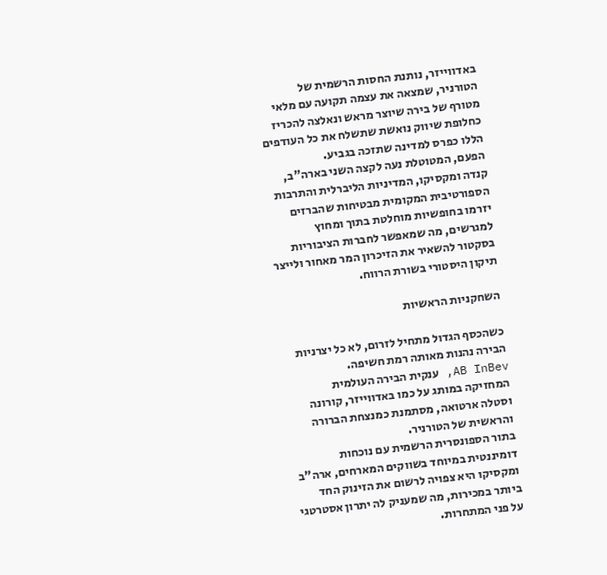באדווייזר, נותנת החסות הרשמית של הטורניר, שמצאה את עצמה תקועה עם מלאי מטורף של בירה שיוצר מראש ונאלצה להכריז כחלופת שיווק נואשת שתשלח את כל העודפים הללו כפרס למדינה שתזכה בגביע.
הפעם, המטוטלת נעה לקצה השני בארה"ב, קנדה ומקסיקו, המדיניות הליברלית והתרבות הספורטיבית המקומית מבטיחות שהברזים יזרמו בחופשיות מוחלטת בתוך ומחוץ למגרשים, מה שמאפשר לחברות הציבוריות בסקטור להשאיר את הזיכרון המר מאחור ולייצר תיקון היסטורי בשורת הרווח.

השחקניות הראשיות

כשהכסף הגדול מתחיל לזרום, לא כל יצרניות הבירה נהנות מאותה רמת חשיפה.
AB InBev, ענקית הבירה העולמית המחזיקה במותג על כמו באדווייזר, קורונה וסטלה ארטואה, מסתמנת כמנצחת הברורה והראשית של הטורניר.
בתור הספונסרית הרשמית עם נוכחות דומיננטית במיוחד בשווקים המארחים, ארה"ב ומקסיקו היא צפויה לרשום את הזינוק החד ביותר במכירות, מה שמעניק לה יתרון אסטרטגי על פני המתחרות.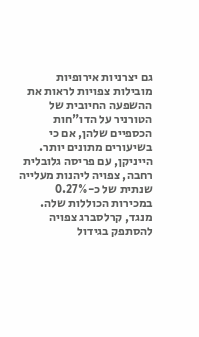גם יצרניות אירופיות מובילות צפויות לראות את ההשפעה החיובית של הטורניר על הדו"חות הכספיים שלהן, אם כי בשיעורים מתונים יותר.
הייניקן, עם פריסה גלובלית רחבה, צפויה ליהנות מעלייה שנתית של כ-0.27% במכירות הכוללות שלה. מנגד, קרלסברג צפויה להסתפק בגידול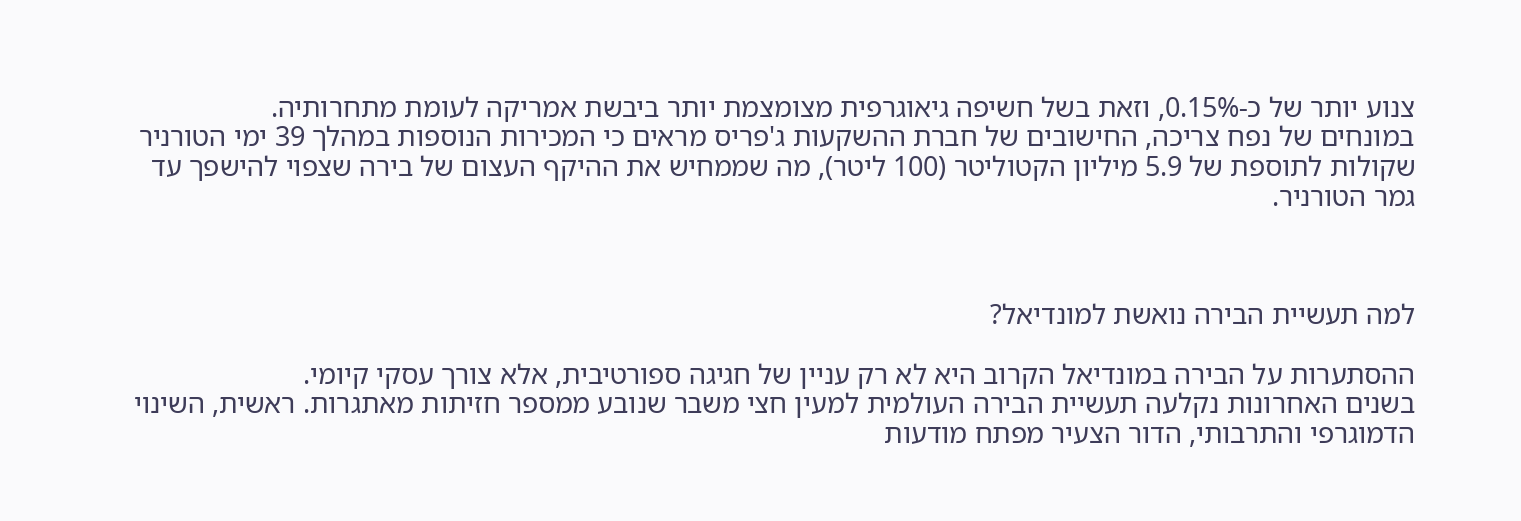צנוע יותר של כ-0.15%, וזאת בשל חשיפה גיאוגרפית מצומצמת יותר ביבשת אמריקה לעומת מתחרותיה.
במונחים של נפח צריכה, החישובים של חברת ההשקעות ג'פריס מראים כי המכירות הנוספות במהלך 39 ימי הטורניר שקולות לתוספת של 5.9 מיליון הקטוליטר (100 ליטר), מה שממחיש את ההיקף העצום של בירה שצפוי להישפך עד גמר הטורניר.



למה תעשיית הבירה נואשת למונדיאל?

ההסתערות על הבירה במונדיאל הקרוב היא לא רק עניין של חגיגה ספורטיבית, אלא צורך עסקי קיומי.
בשנים האחרונות נקלעה תעשיית הבירה העולמית למעין חצי משבר שנובע ממספר חזיתות מאתגרות. ראשית, השינוי הדמוגרפי והתרבותי, הדור הצעיר מפתח מודעות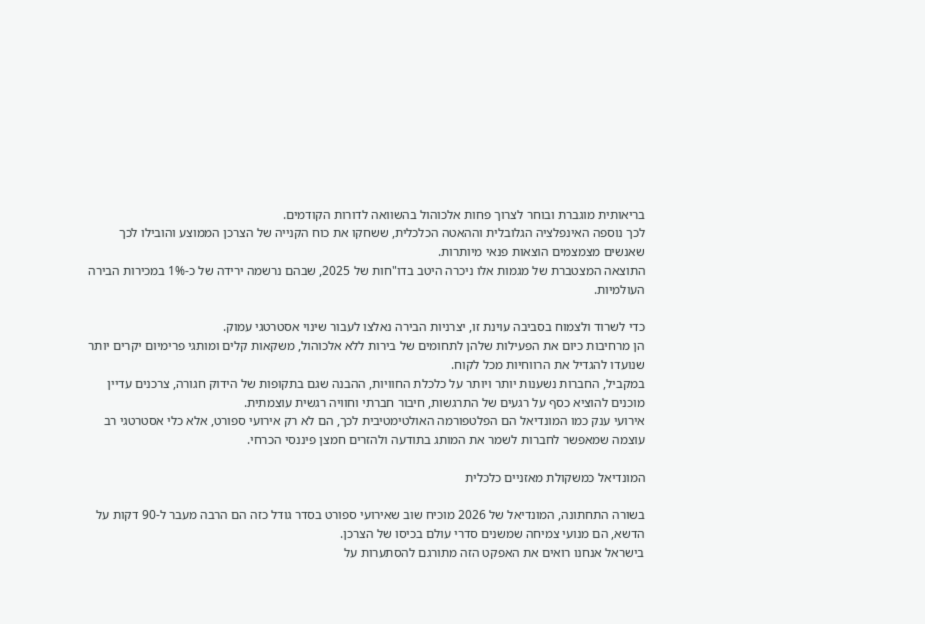בריאותית מוגברת ובוחר לצרוך פחות אלכוהול בהשוואה לדורות הקודמים.
לכך נוספה האינפלציה הגלובלית וההאטה הכלכלית, ששחקו את כוח הקנייה של הצרכן הממוצע והובילו לכך שאנשים מצמצמים הוצאות פנאי מיותרות.
התוצאה המצטברת של מגמות אלו ניכרה היטב בדו"חות של 2025, שבהם נרשמה ירידה של כ-1% במכירות הבירה העולמיות.

כדי לשרוד ולצמוח בסביבה עוינת זו, יצרניות הבירה נאלצו לעבור שינוי אסטרטגי עמוק.
הן מרחיבות כיום את הפעילות שלהן לתחומים של בירות ללא אלכוהול, משקאות קלים ומותגי פרימיום יקרים יותר שנועדו להגדיל את הרווחיות מכל לקוח.
במקביל, החברות נשענות יותר ויותר על כלכלת החוויות, ההבנה שגם בתקופות של הידוק חגורה, צרכנים עדיין מוכנים להוציא כסף על רגעים של התרגשות, חיבור חברתי וחוויה רגשית עוצמתית.
אירועי ענק כמו המונדיאל הם הפלטפורמה האולטימטיבית לכך, הם לא רק אירועי ספורט, אלא כלי אסטרטגי רב עוצמה שמאפשר לחברות לשמר את המותג בתודעה ולהזרים חמצן פיננסי הכרחי.

המונדיאל כמשקולת מאזניים כלכלית

בשורה התחתונה, המונדיאל של 2026 מוכיח שוב שאירועי ספורט בסדר גודל כזה הם הרבה מעבר ל-90 דקות על הדשא, הם מנועי צמיחה שמשנים סדרי עולם בכיסו של הצרכן.
בישראל אנחנו רואים את האפקט הזה מתורגם להסתערות על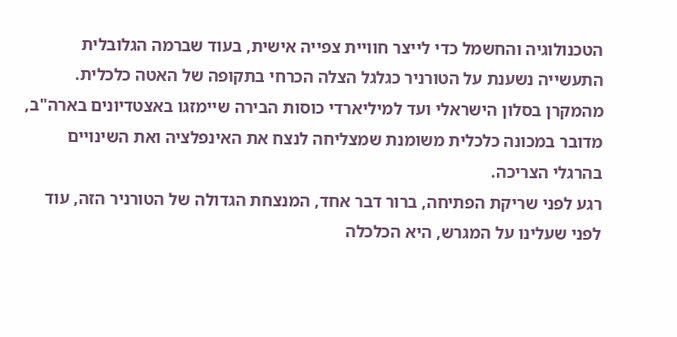הטכנולוגיה והחשמל כדי לייצר חוויית צפייה אישית, בעוד שברמה הגלובלית התעשייה נשענת על הטורניר כגלגל הצלה הכרחי בתקופה של האטה כלכלית.
מהמקרן בסלון הישראלי ועד למיליארדי כוסות הבירה שיימזגו באצטדיונים בארה"ב, מדובר במכונה כלכלית משומנת שמצליחה לנצח את האינפלציה ואת השינויים בהרגלי הצריכה.
רגע לפני שריקת הפתיחה, ברור דבר אחד, המנצחת הגדולה של הטורניר הזה, עוד לפני שעלינו על המגרש, היא הכלכלה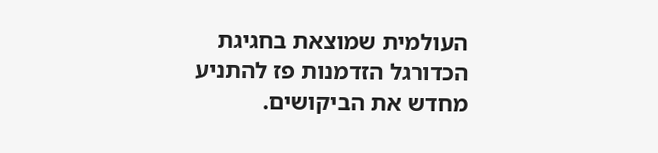העולמית שמוצאת בחגיגת הכדורגל הזדמנות פז להתניע מחדש את הביקושים.